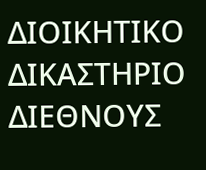ΔΙΟΙΚΗΤΙΚΟ ΔΙΚΑΣΤΗΡΙΟ ΔΙΕΘΝΟΥΣ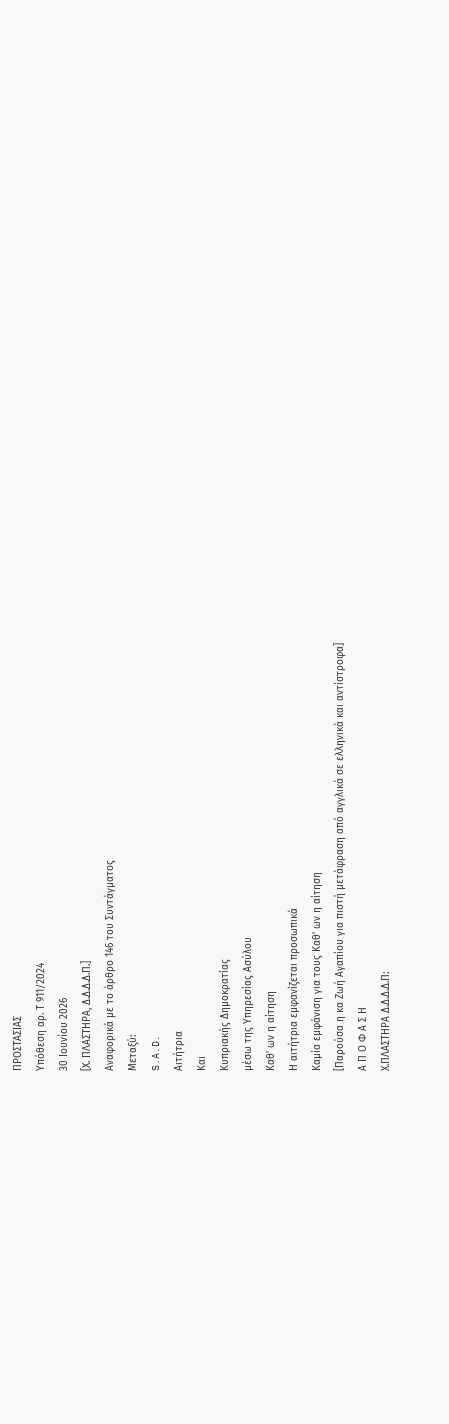ΠΡΟΣΤΑΣΙΑΣ
Υπόθεση αρ. Τ 911/2024
30 Ιουνίου 2026
[Χ. ΠΛΑΣΤΗΡΑ, Δ.Δ.Δ.Δ.Π.]
Αναφορικά με το άρθρο 146 του Συντάγματος
Μεταξύ:
S.A.D.
Αιτήτρια
Και
Κυπριακής Δημοκρατίας
μέσω της Υπηρεσίας Ασύλου
Καθ' ων η αίτηση
Η αιτήτρια εμφανίζεται προσωπικά
Καμία εμφάνιση για τους Καθ’ ων η αίτηση
[Παρούσα η κα Ζωή Αγαπίου για πιστή μετάφραση από αγγλικά σε ελληνικά και αντίστροφα]
Α Π Ο Φ Α Σ Η
Χ.ΠΛΑΣΤΗΡΑ Δ.Δ.Δ.Δ.Π: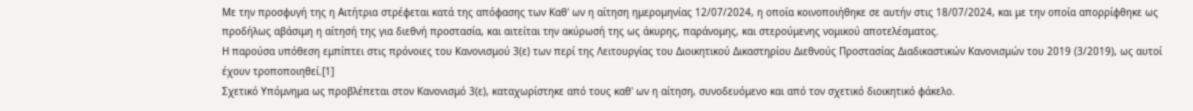Με την προσφυγή της η Αιτήτρια στρέφεται κατά της απόφασης των Καθ' ων η αίτηση ημερομηνίας 12/07/2024, η οποία κοινοποιήθηκε σε αυτήν στις 18/07/2024, και με την οποία απορρίφθηκε ως προδήλως αβάσιμη η αίτησή της για διεθνή προστασία, και αιτείται την ακύρωσή της ως άκυρης, παράνομης, και στερούμενης νομικού αποτελέσματος.
Η παρούσα υπόθεση εμπίπτει στις πρόνοιες του Κανονισμού 3(ε) των περί της Λειτουργίας του Διοικητικού Δικαστηρίου Διεθνούς Προστασίας Διαδικαστικών Κανονισμών του 2019 (3/2019), ως αυτοί έχουν τροποποιηθεί.[1]
Σχετικό Υπόμνημα ως προβλέπεται στον Κανονισμό 3(ε), καταχωρίστηκε από τους καθ' ων η αίτηση, συνοδευόμενο και από τον σχετικό διοικητικό φάκελο.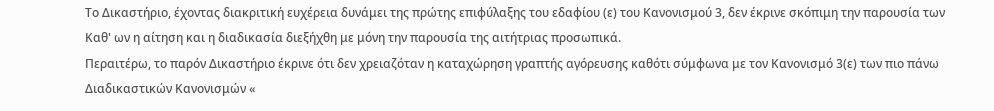Το Δικαστήριο, έχοντας διακριτική ευχέρεια δυνάμει της πρώτης επιφύλαξης του εδαφίου (ε) του Κανονισμού 3, δεν έκρινε σκόπιμη την παρουσία των Καθ' ων η αίτηση και η διαδικασία διεξήχθη με μόνη την παρουσία της αιτήτριας προσωπικά.
Περαιτέρω, το παρόν Δικαστήριο έκρινε ότι δεν χρειαζόταν η καταχώρηση γραπτής αγόρευσης καθότι σύμφωνα με τον Κανονισμό 3(ε) των πιο πάνω Διαδικαστικών Κανονισμών «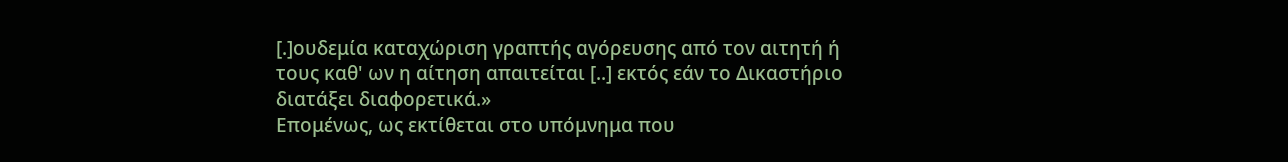[.]ουδεμία καταχώριση γραπτής αγόρευσης από τον αιτητή ή τους καθ' ων η αίτηση απαιτείται [..] εκτός εάν το Δικαστήριο διατάξει διαφορετικά.»
Επομένως, ως εκτίθεται στο υπόμνημα που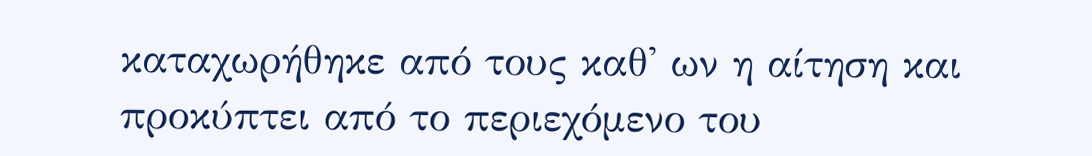καταχωρήθηκε από τους καθ' ων η αίτηση και προκύπτει από το περιεχόμενο του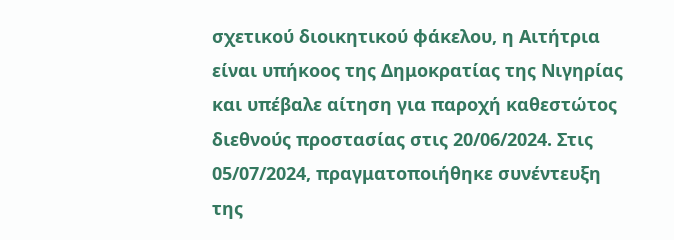σχετικού διοικητικού φάκελου, η Αιτήτρια είναι υπήκοος της Δημοκρατίας της Νιγηρίας και υπέβαλε αίτηση για παροχή καθεστώτος διεθνούς προστασίας στις 20/06/2024. Στις 05/07/2024, πραγματοποιήθηκε συνέντευξη της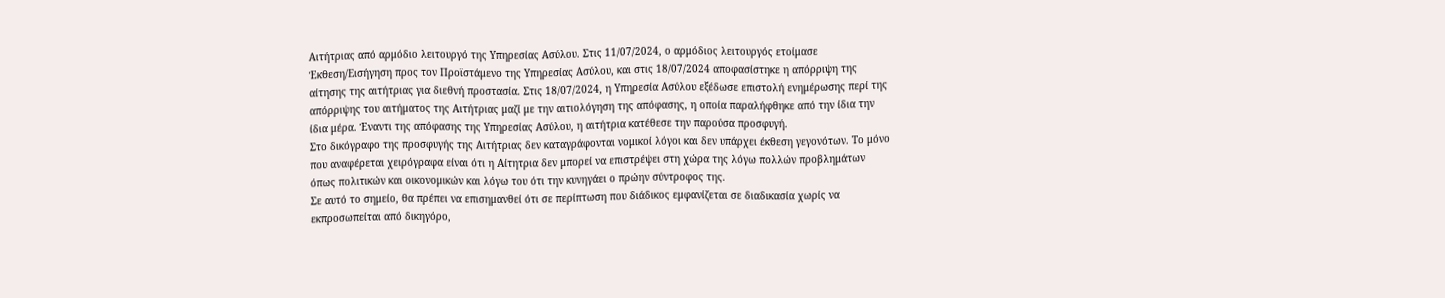Αιτήτριας από αρμόδιο λειτουργό της Υπηρεσίας Ασύλου. Στις 11/07/2024, ο αρμόδιος λειτουργός ετοίμασε Έκθεση/Εισήγηση προς τον Προϊστάμενο της Υπηρεσίας Ασύλου, και στις 18/07/2024 αποφασίστηκε η απόρριψη της αίτησης της αιτήτριας για διεθνή προστασία. Στις 18/07/2024, η Υπηρεσία Ασύλου εξέδωσε επιστολή ενημέρωσης περί της απόρριψης του αιτήματος της Αιτήτριας μαζί με την αιτιολόγηση της απόφασης, η οποία παραλήφθηκε από την ίδια την ίδια μέρα. Έναντι της απόφασης της Υπηρεσίας Ασύλου, η αιτήτρια κατέθεσε την παρούσα προσφυγή.
Στο δικόγραφο της προσφυγής της Αιτήτριας δεν καταγράφονται νομικοί λόγοι και δεν υπάρχει έκθεση γεγονότων. Το μόνο που αναφέρεται χειρόγραφα είναι ότι η Αίτητρια δεν μπορεί να επιστρέψει στη χώρα της λόγω πολλών προβλημάτων όπως πολιτικών και οικονομικών και λόγω του ότι την κυνηγάει ο πρώην σύντροφος της.
Σε αυτό το σημείο, θα πρέπει να επισημανθεί ότι σε περίπτωση που διάδικος εμφανίζεται σε διαδικασία χωρίς να εκπροσωπείται από δικηγόρο,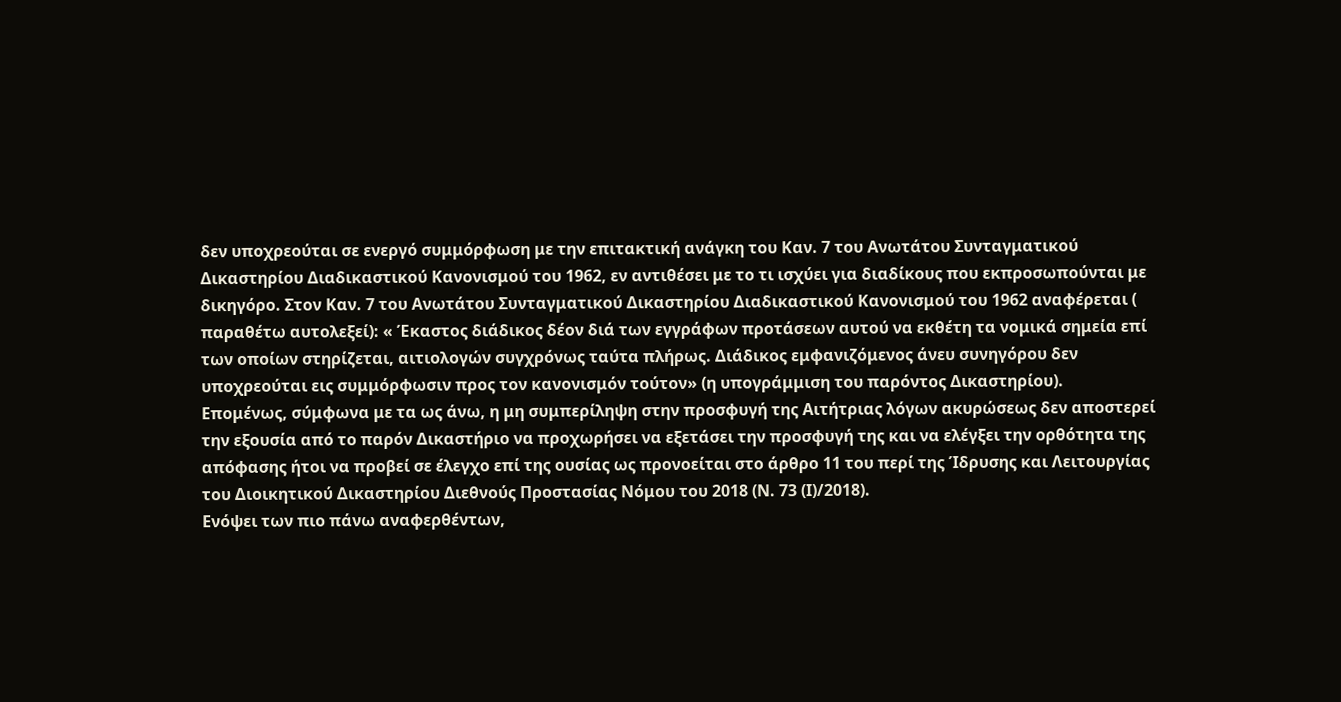δεν υποχρεούται σε ενεργό συμμόρφωση με την επιτακτική ανάγκη του Καν. 7 του Ανωτάτου Συνταγματικού Δικαστηρίου Διαδικαστικού Κανονισμού του 1962, εν αντιθέσει με το τι ισχύει για διαδίκους που εκπροσωπούνται με δικηγόρο. Στον Καν. 7 του Ανωτάτου Συνταγματικού Δικαστηρίου Διαδικαστικού Κανονισμού του 1962 αναφέρεται ( παραθέτω αυτολεξεί): « Έκαστος διάδικος δέον διά των εγγράφων προτάσεων αυτού να εκθέτη τα νομικά σημεία επί των οποίων στηρίζεται, αιτιολογών συγχρόνως ταύτα πλήρως. Διάδικος εμφανιζόμενος άνευ συνηγόρου δεν υποχρεούται εις συμμόρφωσιν προς τον κανονισμόν τούτον» (η υπογράμμιση του παρόντος Δικαστηρίου).
Επομένως, σύμφωνα με τα ως άνω, η μη συμπερίληψη στην προσφυγή της Αιτήτριας λόγων ακυρώσεως δεν αποστερεί την εξουσία από το παρόν Δικαστήριο να προχωρήσει να εξετάσει την προσφυγή της και να ελέγξει την ορθότητα της απόφασης ήτοι να προβεί σε έλεγχο επί της ουσίας ως προνοείται στο άρθρο 11 του περί της Ίδρυσης και Λειτουργίας του Διοικητικού Δικαστηρίου Διεθνούς Προστασίας Νόμου του 2018 (Ν. 73 (Ι)/2018).
Ενόψει των πιο πάνω αναφερθέντων,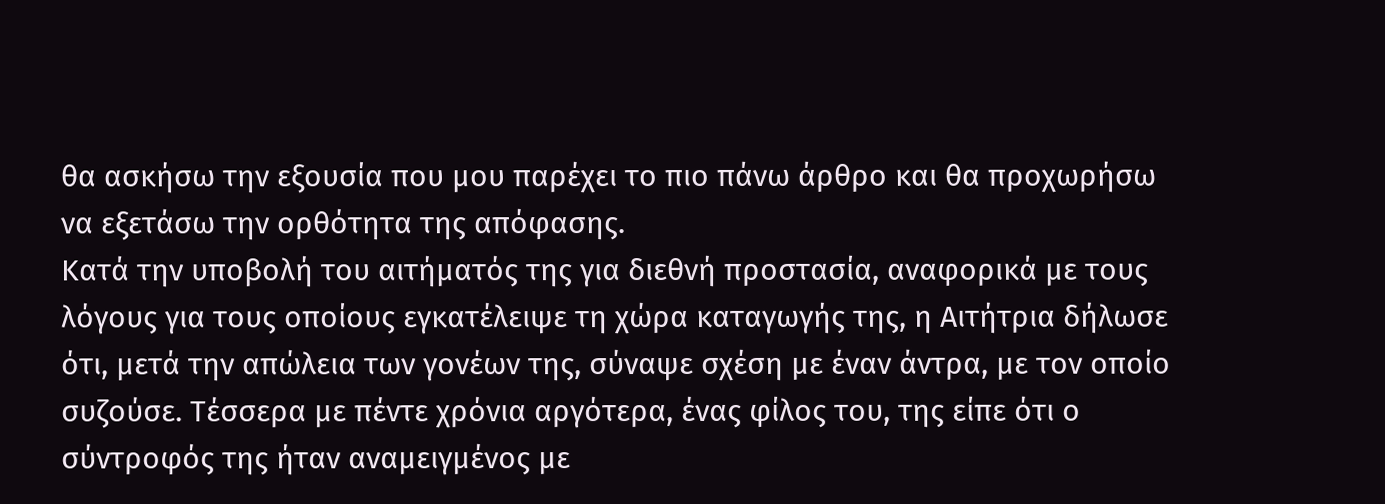θα ασκήσω την εξουσία που μου παρέχει το πιο πάνω άρθρο και θα προχωρήσω να εξετάσω την ορθότητα της απόφασης.
Κατά την υποβολή του αιτήματός της για διεθνή προστασία, αναφορικά με τους λόγους για τους οποίους εγκατέλειψε τη χώρα καταγωγής της, η Αιτήτρια δήλωσε ότι, μετά την απώλεια των γονέων της, σύναψε σχέση με έναν άντρα, με τον οποίο συζούσε. Τέσσερα με πέντε χρόνια αργότερα, ένας φίλος του, της είπε ότι ο σύντροφός της ήταν αναμειγμένος με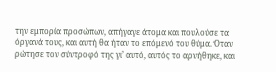την εμπορία προσώπων, απήγαγε άτομα και πουλούσε τα όργανά τους, και αυτή θα ήταν το επόμενό του θύμα. Όταν ρώτησε τον σύντροφό της γι’ αυτό, αυτός το αρνήθηκε, και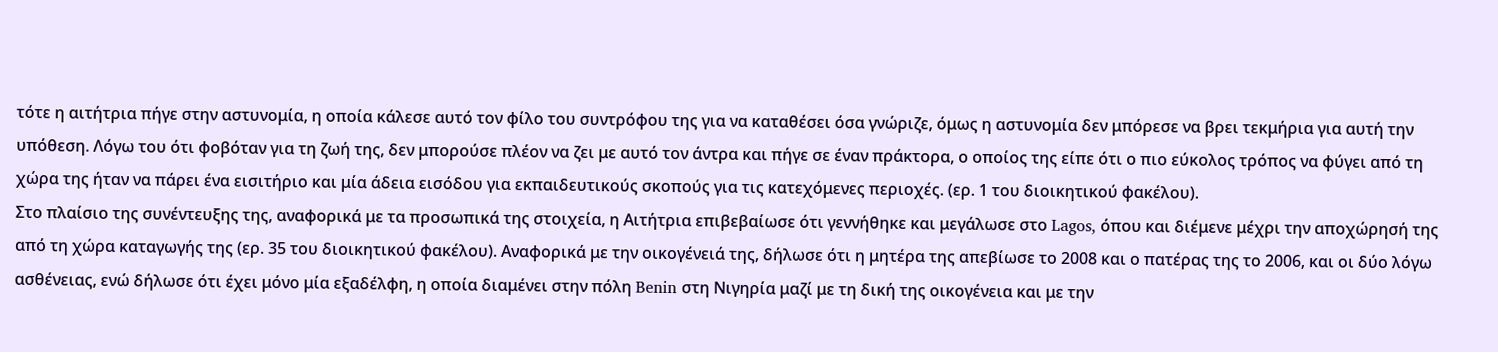τότε η αιτήτρια πήγε στην αστυνομία, η οποία κάλεσε αυτό τον φίλο του συντρόφου της για να καταθέσει όσα γνώριζε, όμως η αστυνομία δεν μπόρεσε να βρει τεκμήρια για αυτή την υπόθεση. Λόγω του ότι φοβόταν για τη ζωή της, δεν μπορούσε πλέον να ζει με αυτό τον άντρα και πήγε σε έναν πράκτορα, ο οποίος της είπε ότι ο πιο εύκολος τρόπος να φύγει από τη χώρα της ήταν να πάρει ένα εισιτήριο και μία άδεια εισόδου για εκπαιδευτικούς σκοπούς για τις κατεχόμενες περιοχές. (ερ. 1 του διοικητικού φακέλου).
Στο πλαίσιο της συνέντευξης της, αναφορικά με τα προσωπικά της στοιχεία, η Αιτήτρια επιβεβαίωσε ότι γεννήθηκε και μεγάλωσε στο Lagos, όπου και διέμενε μέχρι την αποχώρησή της από τη χώρα καταγωγής της (ερ. 35 του διοικητικού φακέλου). Αναφορικά με την οικογένειά της, δήλωσε ότι η μητέρα της απεβίωσε το 2008 και ο πατέρας της το 2006, και οι δύο λόγω ασθένειας, ενώ δήλωσε ότι έχει μόνο μία εξαδέλφη, η οποία διαμένει στην πόλη Benin στη Νιγηρία μαζί με τη δική της οικογένεια και με την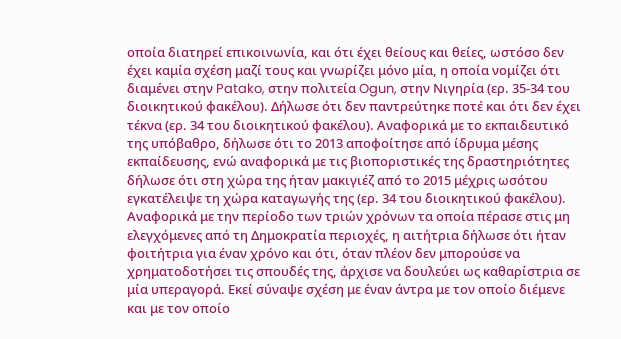οποία διατηρεί επικοινωνία, και ότι έχει θείους και θείες, ωστόσο δεν έχει καμία σχέση μαζί τους και γνωρίζει μόνο μία, η οποία νομίζει ότι διαμένει στην Patako, στην πολιτεία Ogun, στην Νιγηρία (ερ. 35-34 του διοικητικού φακέλου). Δήλωσε ότι δεν παντρεύτηκε ποτέ και ότι δεν έχει τέκνα (ερ. 34 του διοικητικού φακέλου). Αναφορικά με το εκπαιδευτικό της υπόβαθρο, δήλωσε ότι το 2013 αποφοίτησε από ίδρυμα μέσης εκπαίδευσης, ενώ αναφορικά με τις βιοποριστικές της δραστηριότητες δήλωσε ότι στη χώρα της ήταν μακιγιέζ από το 2015 μέχρις ωσότου εγκατέλειψε τη χώρα καταγωγής της (ερ. 34 του διοικητικού φακέλου).
Αναφορικά με την περίοδο των τριών χρόνων τα οποία πέρασε στις μη ελεγχόμενες από τη Δημοκρατία περιοχές, η αιτήτρια δήλωσε ότι ήταν φοιτήτρια για έναν χρόνο και ότι, όταν πλέον δεν μπορούσε να χρηματοδοτήσει τις σπουδές της, άρχισε να δουλεύει ως καθαρίστρια σε μία υπεραγορά. Εκεί σύναψε σχέση με έναν άντρα με τον οποίο διέμενε και με τον οποίο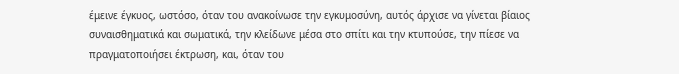έμεινε έγκυος, ωστόσο, όταν του ανακοίνωσε την εγκυμοσύνη, αυτός άρχισε να γίνεται βίαιος συναισθηματικά και σωματικά, την κλείδωνε μέσα στο σπίτι και την κτυπούσε, την πίεσε να πραγματοποιήσει έκτρωση, και, όταν του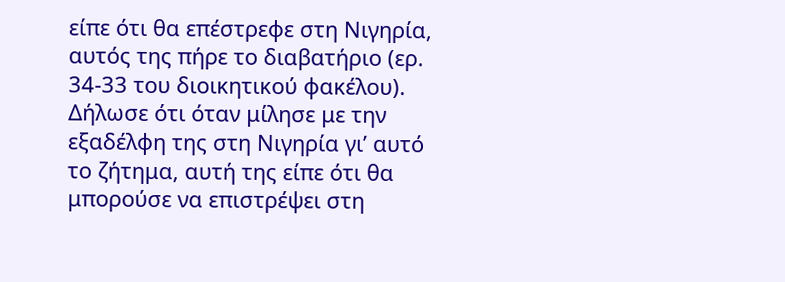είπε ότι θα επέστρεφε στη Νιγηρία, αυτός της πήρε το διαβατήριο (ερ. 34-33 του διοικητικού φακέλου). Δήλωσε ότι όταν μίλησε με την εξαδέλφη της στη Νιγηρία γι’ αυτό το ζήτημα, αυτή της είπε ότι θα μπορούσε να επιστρέψει στη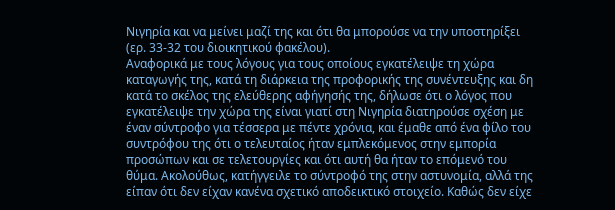Νιγηρία και να μείνει μαζί της και ότι θα μπορούσε να την υποστηρίξει (ερ. 33-32 του διοικητικού φακέλου).
Αναφορικά με τους λόγους για τους οποίους εγκατέλειψε τη χώρα καταγωγής της, κατά τη διάρκεια της προφορικής της συνέντευξης και δη κατά το σκέλος της ελεύθερης αφήγησής της, δήλωσε ότι ο λόγος που εγκατέλειψε την χώρα της είναι γιατί στη Νιγηρία διατηρούσε σχέση με έναν σύντροφο για τέσσερα με πέντε χρόνια, και έμαθε από ένα φίλο του συντρόφου της ότι ο τελευταίος ήταν εμπλεκόμενος στην εμπορία προσώπων και σε τελετουργίες και ότι αυτή θα ήταν το επόμενό του θύμα. Ακολούθως, κατήγγειλε το σύντροφό της στην αστυνομία, αλλά της είπαν ότι δεν είχαν κανένα σχετικό αποδεικτικό στοιχείο. Καθώς δεν είχε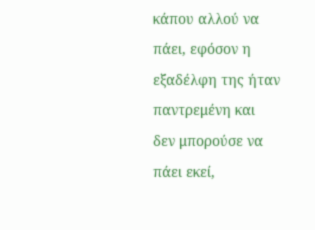κάπου αλλού να πάει, εφόσον η εξαδέλφη της ήταν παντρεμένη και δεν μπορούσε να πάει εκεί,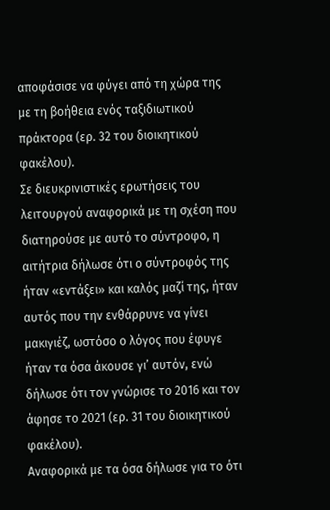αποφάσισε να φύγει από τη χώρα της με τη βοήθεια ενός ταξιδιωτικού πράκτορα (ερ. 32 του διοικητικού φακέλου).
Σε διευκρινιστικές ερωτήσεις του λειτουργού αναφορικά με τη σχέση που διατηρούσε με αυτό το σύντροφο, η αιτήτρια δήλωσε ότι ο σύντροφός της ήταν «εντάξει» και καλός μαζί της, ήταν αυτός που την ενθάρρυνε να γίνει μακιγιέζ, ωστόσο ο λόγος που έφυγε ήταν τα όσα άκουσε γι’ αυτόν, ενώ δήλωσε ότι τον γνώρισε το 2016 και τον άφησε το 2021 (ερ. 31 του διοικητικού φακέλου).
Αναφορικά με τα όσα δήλωσε για το ότι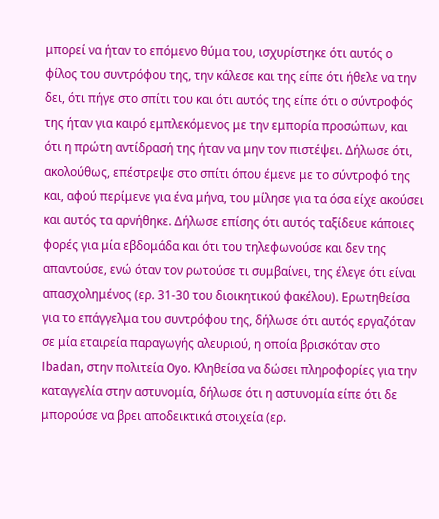μπορεί να ήταν το επόμενο θύμα του, ισχυρίστηκε ότι αυτός ο φίλος του συντρόφου της, την κάλεσε και της είπε ότι ήθελε να την δει, ότι πήγε στο σπίτι του και ότι αυτός της είπε ότι ο σύντροφός της ήταν για καιρό εμπλεκόμενος με την εμπορία προσώπων, και ότι η πρώτη αντίδρασή της ήταν να μην τον πιστέψει. Δήλωσε ότι, ακολούθως, επέστρεψε στο σπίτι όπου έμενε με το σύντροφό της και, αφού περίμενε για ένα μήνα, του μίλησε για τα όσα είχε ακούσει και αυτός τα αρνήθηκε. Δήλωσε επίσης ότι αυτός ταξίδευε κάποιες φορές για μία εβδομάδα και ότι του τηλεφωνούσε και δεν της απαντούσε, ενώ όταν τον ρωτούσε τι συμβαίνει, της έλεγε ότι είναι απασχολημένος (ερ. 31-30 του διοικητικού φακέλου). Ερωτηθείσα για το επάγγελμα του συντρόφου της, δήλωσε ότι αυτός εργαζόταν σε μία εταιρεία παραγωγής αλευριού, η οποία βρισκόταν στο Ibadan, στην πολιτεία Oyo. Κληθείσα να δώσει πληροφορίες για την καταγγελία στην αστυνομία, δήλωσε ότι η αστυνομία είπε ότι δε μπορούσε να βρει αποδεικτικά στοιχεία (ερ.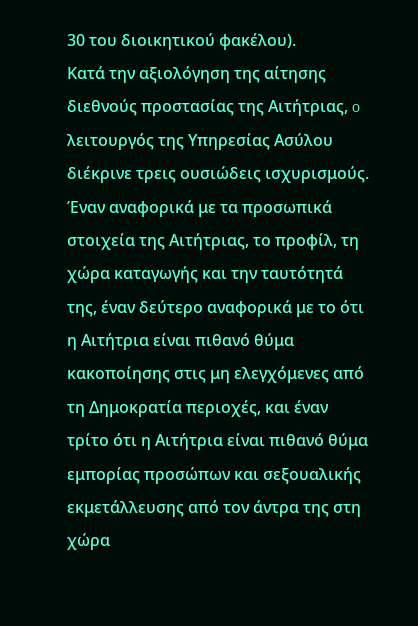30 του διοικητικού φακέλου).
Κατά την αξιολόγηση της αίτησης διεθνούς προστασίας της Αιτήτριας, o λειτουργός της Υπηρεσίας Ασύλου διέκρινε τρεις ουσιώδεις ισχυρισμούς. Έναν αναφορικά με τα προσωπικά στοιχεία της Αιτήτριας, το προφίλ, τη χώρα καταγωγής και την ταυτότητά της, έναν δεύτερο αναφορικά με το ότι η Αιτήτρια είναι πιθανό θύμα κακοποίησης στις μη ελεγχόμενες από τη Δημοκρατία περιοχές, και έναν τρίτο ότι η Αιτήτρια είναι πιθανό θύμα εμπορίας προσώπων και σεξουαλικής εκμετάλλευσης από τον άντρα της στη χώρα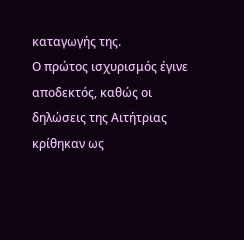καταγωγής της.
Ο πρώτος ισχυρισμός έγινε αποδεκτός, καθώς οι δηλώσεις της Αιτήτριας κρίθηκαν ως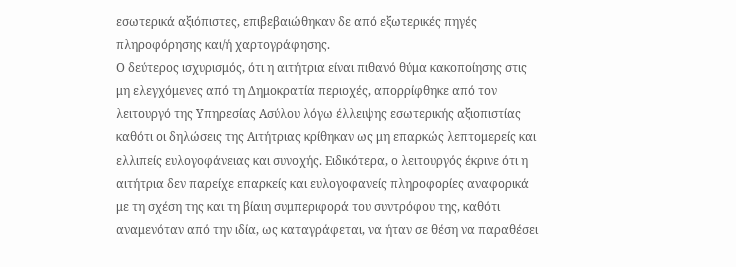εσωτερικά αξιόπιστες, επιβεβαιώθηκαν δε από εξωτερικές πηγές πληροφόρησης και/ή χαρτογράφησης.
Ο δεύτερος ισχυρισμός, ότι η αιτήτρια είναι πιθανό θύμα κακοποίησης στις μη ελεγχόμενες από τη Δημοκρατία περιοχές, απορρίφθηκε από τον λειτουργό της Υπηρεσίας Ασύλου λόγω έλλειψης εσωτερικής αξιοπιστίας καθότι οι δηλώσεις της Αιτήτριας κρίθηκαν ως μη επαρκώς λεπτομερείς και ελλιπείς ευλογοφάνειας και συνοχής. Ειδικότερα, ο λειτουργός έκρινε ότι η αιτήτρια δεν παρείχε επαρκείς και ευλογοφανείς πληροφορίες αναφορικά με τη σχέση της και τη βίαιη συμπεριφορά του συντρόφου της, καθότι αναμενόταν από την ιδία, ως καταγράφεται, να ήταν σε θέση να παραθέσει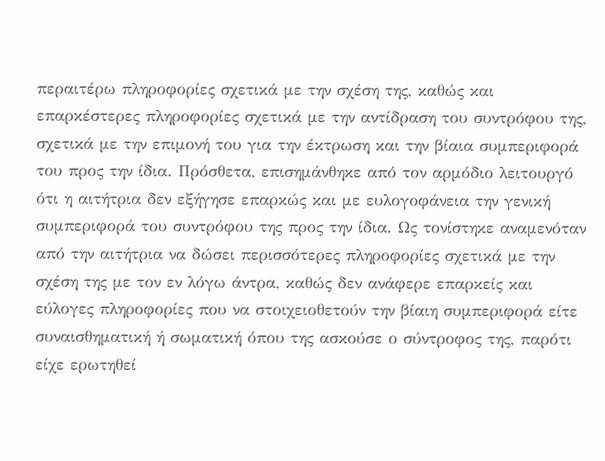περαιτέρω πληροφορίες σχετικά με την σχέση της, καθώς και επαρκέστερες πληροφορίες σχετικά με την αντίδραση του συντρόφου της, σχετικά με την επιμονή του για την έκτρωση και την βίαια συμπεριφορά του προς την ίδια. Πρόσθετα, επισημάνθηκε από τον αρμόδιο λειτουργό ότι η αιτήτρια δεν εξήγησε επαρκώς και με ευλογοφάνεια την γενική συμπεριφορά του συντρόφου της προς την ίδια. Ως τονίστηκε αναμενόταν από την αιτήτρια να δώσει περισσότερες πληροφορίες σχετικά με την σχέση της με τον εν λόγω άντρα, καθώς δεν ανάφερε επαρκείς και εύλογες πληροφορίες που να στοιχειοθετούν την βίαιη συμπεριφορά είτε συναισθηματική ή σωματική όπου της ασκούσε ο σύντροφος της, παρότι είχε ερωτηθεί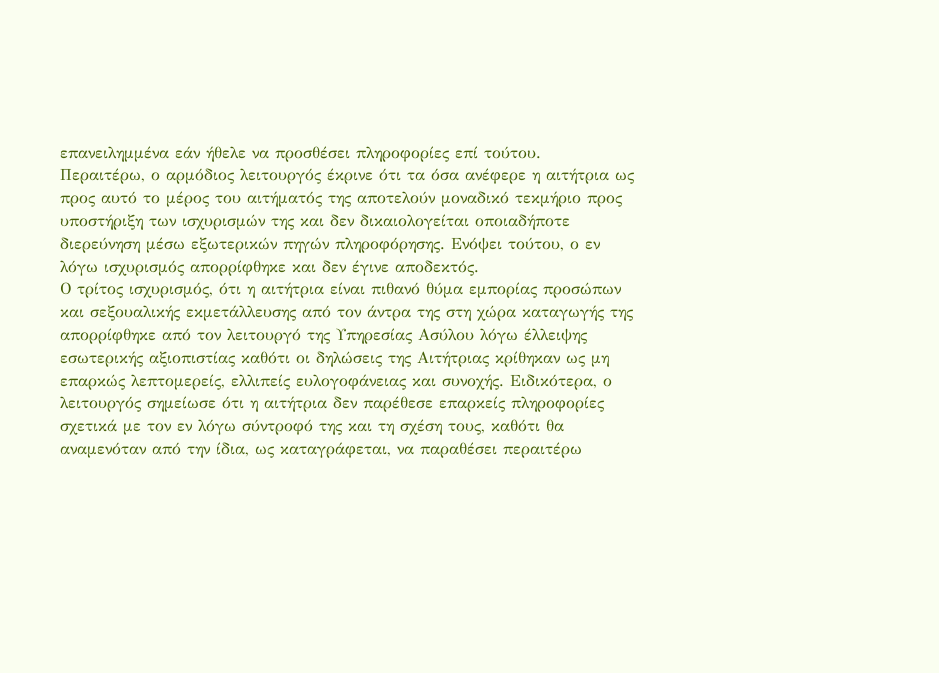επανειλημμένα εάν ήθελε να προσθέσει πληροφορίες επί τούτου.
Περαιτέρω, ο αρμόδιος λειτουργός έκρινε ότι τα όσα ανέφερε η αιτήτρια ως προς αυτό το μέρος του αιτήματός της αποτελούν μοναδικό τεκμήριο προς υποστήριξη των ισχυρισμών της και δεν δικαιολογείται οποιαδήποτε διερεύνηση μέσω εξωτερικών πηγών πληροφόρησης. Ενόψει τούτου, ο εν λόγω ισχυρισμός απορρίφθηκε και δεν έγινε αποδεκτός.
Ο τρίτος ισχυρισμός, ότι η αιτήτρια είναι πιθανό θύμα εμπορίας προσώπων και σεξουαλικής εκμετάλλευσης από τον άντρα της στη χώρα καταγωγής της απορρίφθηκε από τον λειτουργό της Υπηρεσίας Ασύλου λόγω έλλειψης εσωτερικής αξιοπιστίας καθότι οι δηλώσεις της Αιτήτριας κρίθηκαν ως μη επαρκώς λεπτομερείς, ελλιπείς ευλογοφάνειας και συνοχής. Ειδικότερα, ο λειτουργός σημείωσε ότι η αιτήτρια δεν παρέθεσε επαρκείς πληροφορίες σχετικά με τον εν λόγω σύντροφό της και τη σχέση τους, καθότι θα αναμενόταν από την ίδια, ως καταγράφεται, να παραθέσει περαιτέρω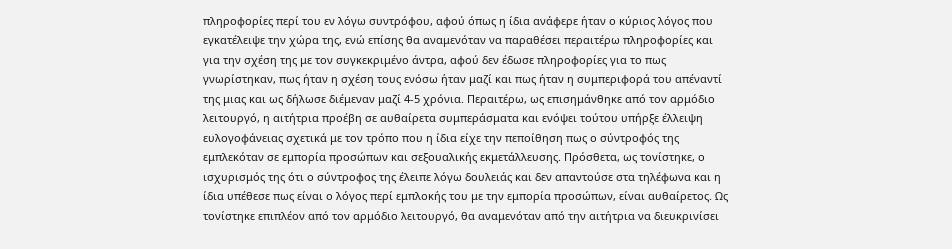πληροφορίες περί του εν λόγω συντρόφου, αφού όπως η ίδια ανάφερε ήταν ο κύριος λόγος που εγκατέλειψε την χώρα της, ενώ επίσης θα αναμενόταν να παραθέσει περαιτέρω πληροφορίες και για την σχέση της με τον συγκεκριμένο άντρα, αφού δεν έδωσε πληροφορίες για το πως γνωρίστηκαν, πως ήταν η σχέση τους ενόσω ήταν μαζί και πως ήταν η συμπεριφορά του απέναντί της μιας και ως δήλωσε διέμεναν μαζί 4-5 χρόνια. Περαιτέρω, ως επισημάνθηκε από τον αρμόδιο λειτουργό, η αιτήτρια προέβη σε αυθαίρετα συμπεράσματα και ενόψει τούτου υπήρξε έλλειψη ευλογοφάνειας σχετικά με τον τρόπο που η ίδια είχε την πεποίθηση πως ο σύντροφός της εμπλεκόταν σε εμπορία προσώπων και σεξουαλικής εκμετάλλευσης. Πρόσθετα, ως τονίστηκε, ο ισχυρισμός της ότι ο σύντροφος της έλειπε λόγω δουλειάς και δεν απαντούσε στα τηλέφωνα και η ίδια υπέθεσε πως είναι ο λόγος περί εμπλοκής του με την εμπορία προσώπων, είναι αυθαίρετος. Ως τονίστηκε επιπλέον από τον αρμόδιο λειτουργό, θα αναμενόταν από την αιτήτρια να διευκρινίσει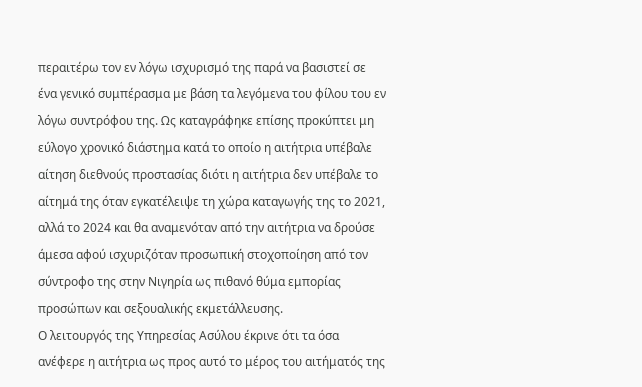περαιτέρω τον εν λόγω ισχυρισμό της παρά να βασιστεί σε ένα γενικό συμπέρασμα με βάση τα λεγόμενα του φίλου του εν λόγω συντρόφου της. Ως καταγράφηκε επίσης προκύπτει μη εύλογο χρονικό διάστημα κατά το οποίο η αιτήτρια υπέβαλε αίτηση διεθνούς προστασίας διότι η αιτήτρια δεν υπέβαλε το αίτημά της όταν εγκατέλειψε τη χώρα καταγωγής της το 2021, αλλά το 2024 και θα αναμενόταν από την αιτήτρια να δρούσε άμεσα αφού ισχυριζόταν προσωπική στοχοποίηση από τον σύντροφο της στην Νιγηρία ως πιθανό θύμα εμπορίας προσώπων και σεξουαλικής εκμετάλλευσης.
Ο λειτουργός της Υπηρεσίας Ασύλου έκρινε ότι τα όσα ανέφερε η αιτήτρια ως προς αυτό το μέρος του αιτήματός της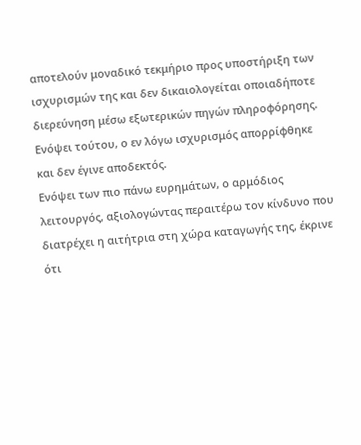αποτελούν μοναδικό τεκμήριο προς υποστήριξη των ισχυρισμών της και δεν δικαιολογείται οποιαδήποτε διερεύνηση μέσω εξωτερικών πηγών πληροφόρησης. Ενόψει τούτου, ο εν λόγω ισχυρισμός απορρίφθηκε και δεν έγινε αποδεκτός.
Ενόψει των πιο πάνω ευρημάτων, ο αρμόδιος λειτουργός, αξιολογώντας περαιτέρω τον κίνδυνο που διατρέχει η αιτήτρια στη χώρα καταγωγής της, έκρινε ότι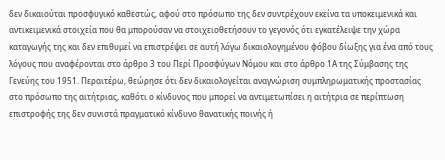δεν δικαιούται προσφυγικό καθεστώς, αφού στο πρόσωπο της δεν συντρέχουν εκείνα τα υποκειμενικά και αντικειμενικά στοιχεία που θα μπορούσαν να στοιχειοθετήσουν το γεγονός ότι εγκατέλειψε την χώρα καταγωγής της και δεν επιθυμεί να επιστρέψει σε αυτή λόγω δικαιολογημένου φόβου δίωξης για ένα από τους λόγους που αναφέρονται στο άρθρο 3 του Περί Προσφύγων Νόμου και στο άρθρο 1Α της Σύμβασης της Γενεύης του 1951. Περαιτέρω, θεώρησε ότι δεν δικαιολογείται αναγνώριση συμπληρωματικής προστασίας στο πρόσωπο της αιτήτριας, καθότι ο κίνδυνος που μπορεί να αντιμετωπίσει η αιτήτρια σε περίπτωση επιστροφής της δεν συνιστά πραγματικό κίνδυνο θανατικής ποινής ή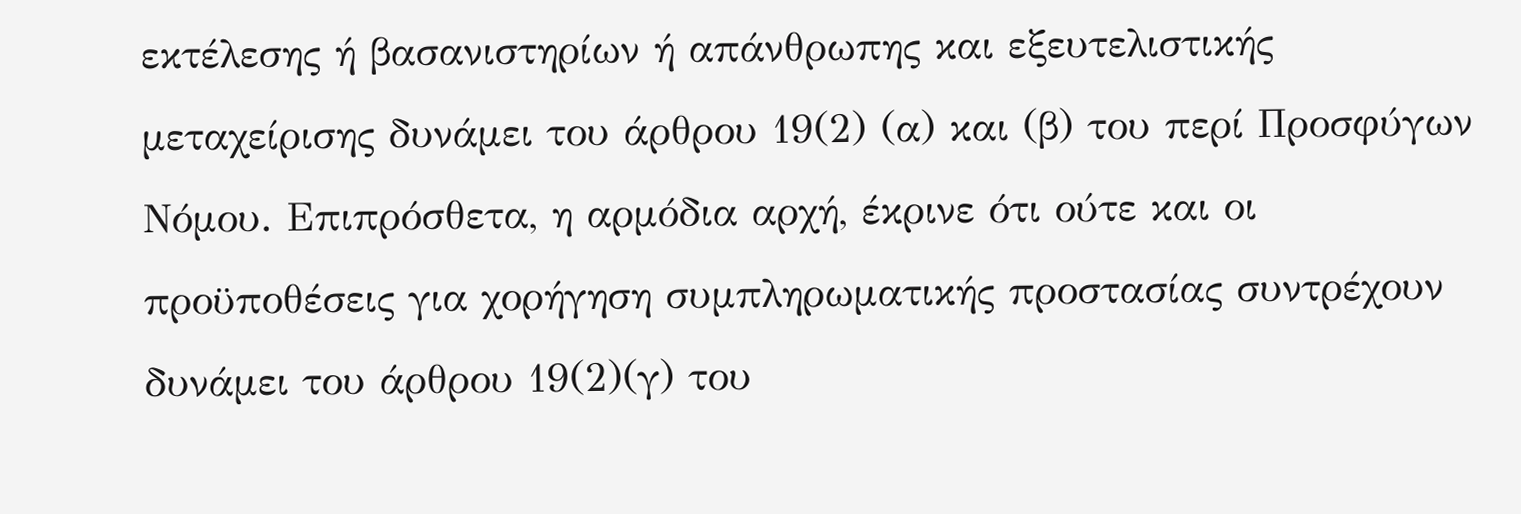εκτέλεσης ή βασανιστηρίων ή απάνθρωπης και εξευτελιστικής μεταχείρισης δυνάμει του άρθρου 19(2) (α) και (β) του περί Προσφύγων Νόμου. Επιπρόσθετα, η αρμόδια αρχή, έκρινε ότι ούτε και οι προϋποθέσεις για χορήγηση συμπληρωματικής προστασίας συντρέχουν δυνάμει του άρθρου 19(2)(γ) του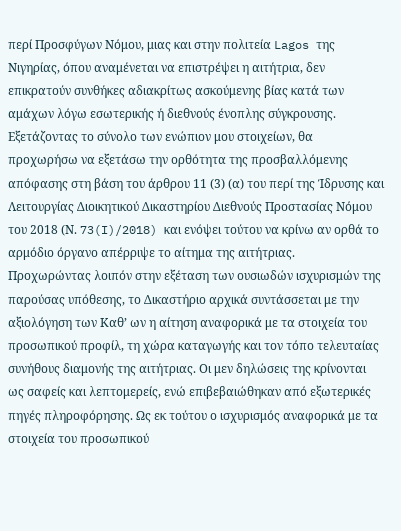περί Προσφύγων Νόμου, μιας και στην πολιτεία Lagos της Νιγηρίας, όπου αναμένεται να επιστρέψει η αιτήτρια, δεν επικρατούν συνθήκες αδιακρίτως ασκούμενης βίας κατά των αμάχων λόγω εσωτερικής ή διεθνούς ένοπλης σύγκρουσης.
Εξετάζοντας το σύνολο των ενώπιον μου στοιχείων, θα προχωρήσω να εξετάσω την ορθότητα της προσβαλλόμενης απόφασης στη βάση του άρθρου 11 (3) (α) του περί της Ίδρυσης και Λειτουργίας Διοικητικού Δικαστηρίου Διεθνούς Προστασίας Νόμου του 2018 (Ν. 73(I)/2018) και ενόψει τούτου να κρίνω αν ορθά το αρμόδιο όργανο απέρριψε το αίτημα της αιτήτριας.
Προχωρώντας λοιπόν στην εξέταση των ουσιωδών ισχυρισμών της παρούσας υπόθεσης, το Δικαστήριο αρχικά συντάσσεται με την αξιολόγηση των Καθ’ ων η αίτηση αναφορικά με τα στοιχεία του προσωπικού προφίλ, τη χώρα καταγωγής και τον τόπο τελευταίας συνήθους διαμονής της αιτήτριας. Οι μεν δηλώσεις της κρίνονται ως σαφείς και λεπτομερείς, ενώ επιβεβαιώθηκαν από εξωτερικές πηγές πληροφόρησης. Ως εκ τούτου ο ισχυρισμός αναφορικά με τα στοιχεία του προσωπικού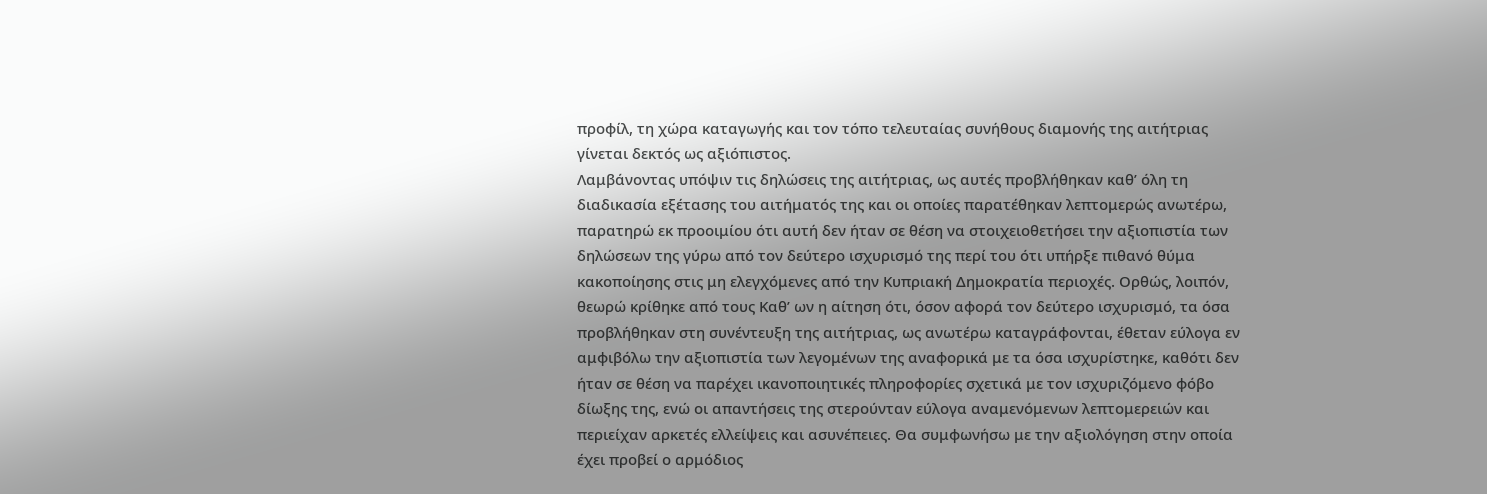προφίλ, τη χώρα καταγωγής και τον τόπο τελευταίας συνήθους διαμονής της αιτήτριας γίνεται δεκτός ως αξιόπιστος.
Λαμβάνοντας υπόψιν τις δηλώσεις της αιτήτριας, ως αυτές προβλήθηκαν καθ’ όλη τη διαδικασία εξέτασης του αιτήματός της και οι οποίες παρατέθηκαν λεπτομερώς ανωτέρω, παρατηρώ εκ προοιμίου ότι αυτή δεν ήταν σε θέση να στοιχειοθετήσει την αξιοπιστία των δηλώσεων της γύρω από τον δεύτερο ισχυρισμό της περί του ότι υπήρξε πιθανό θύμα κακοποίησης στις μη ελεγχόμενες από την Κυπριακή Δημοκρατία περιοχές. Ορθώς, λοιπόν, θεωρώ κρίθηκε από τους Kαθ’ ων η αίτηση ότι, όσον αφορά τον δεύτερο ισχυρισμό, τα όσα προβλήθηκαν στη συνέντευξη της αιτήτριας, ως ανωτέρω καταγράφονται, έθεταν εύλογα εν αμφιβόλω την αξιοπιστία των λεγομένων της αναφορικά με τα όσα ισχυρίστηκε, καθότι δεν ήταν σε θέση να παρέχει ικανοποιητικές πληροφορίες σχετικά με τον ισχυριζόμενο φόβο δίωξης της, ενώ οι απαντήσεις της στερούνταν εύλογα αναμενόμενων λεπτομερειών και περιείχαν αρκετές ελλείψεις και ασυνέπειες. Θα συμφωνήσω με την αξιολόγηση στην οποία έχει προβεί ο αρμόδιος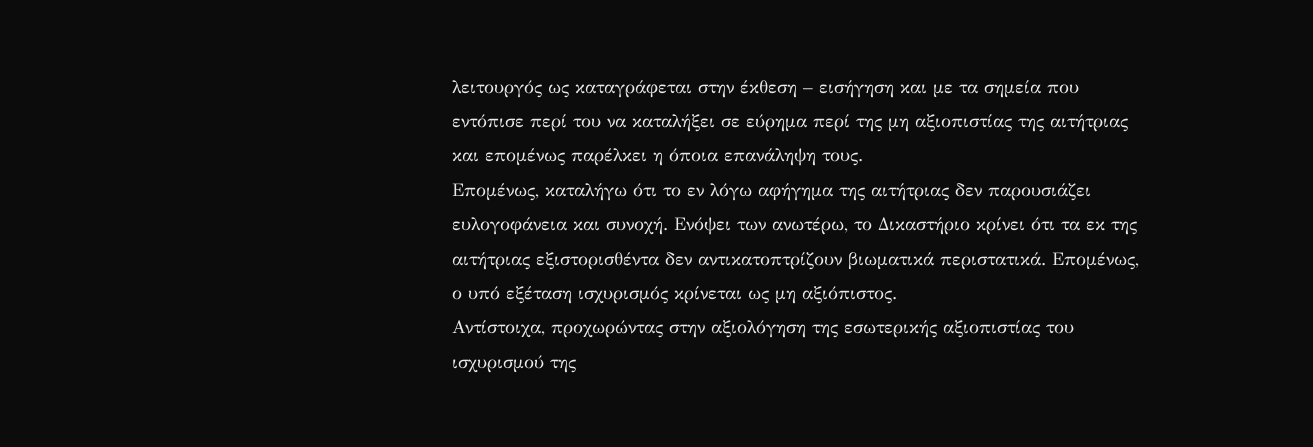λειτουργός ως καταγράφεται στην έκθεση – εισήγηση και με τα σημεία που εντόπισε περί του να καταλήξει σε εύρημα περί της μη αξιοπιστίας της αιτήτριας και επομένως παρέλκει η όποια επανάληψη τους.
Επομένως, καταλήγω ότι το εν λόγω αφήγημα της αιτήτριας δεν παρουσιάζει ευλογοφάνεια και συνοχή. Ενόψει των ανωτέρω, το Δικαστήριο κρίνει ότι τα εκ της αιτήτριας εξιστορισθέντα δεν αντικατοπτρίζουν βιωματικά περιστατικά. Επομένως, ο υπό εξέταση ισχυρισμός κρίνεται ως μη αξιόπιστος.
Αντίστοιχα, προχωρώντας στην αξιολόγηση της εσωτερικής αξιοπιστίας του ισχυρισμού της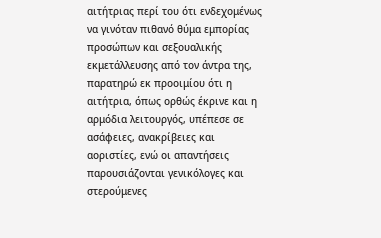αιτήτριας περί του ότι ενδεχομένως να γινόταν πιθανό θύμα εμπορίας προσώπων και σεξουαλικής εκμετάλλευσης από τον άντρα της, παρατηρώ εκ προοιμίου ότι η αιτήτρια, όπως ορθώς έκρινε και η αρμόδια λειτουργός, υπέπεσε σε ασάφειες, ανακρίβειες και αοριστίες, ενώ οι απαντήσεις παρουσιάζονται γενικόλογες και στερούμενες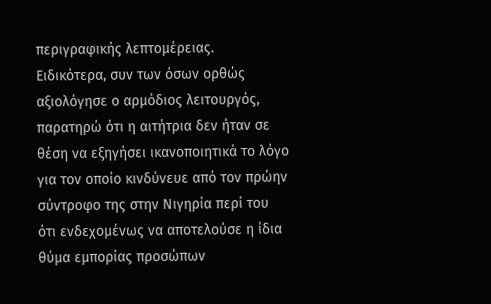περιγραφικής λεπτομέρειας.
Ειδικότερα, συν των όσων ορθώς αξιολόγησε ο αρμόδιος λειτουργός, παρατηρώ ότι η αιτήτρια δεν ήταν σε θέση να εξηγήσει ικανοποιητικά το λόγο για τον οποίο κινδύνευε από τον πρώην σύντροφο της στην Νιγηρία περί του ότι ενδεχομένως να αποτελούσε η ίδια θύμα εμπορίας προσώπων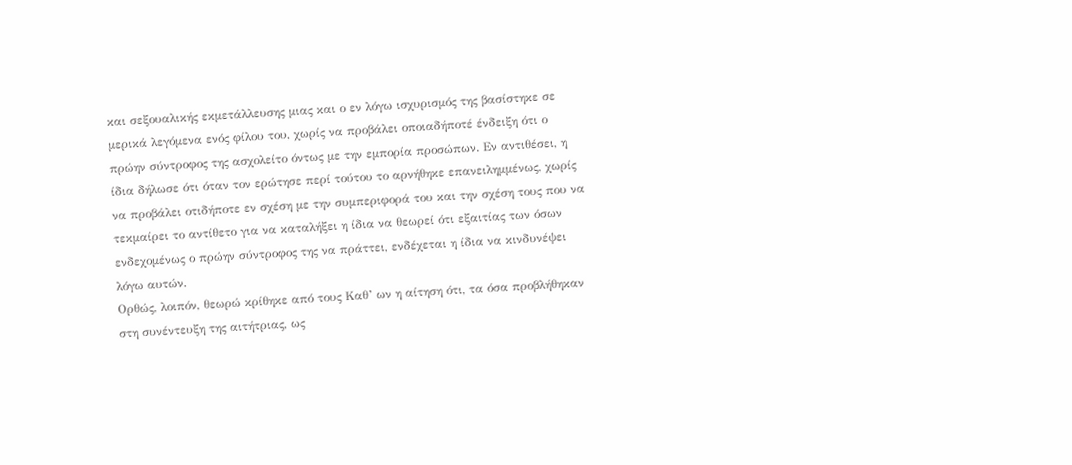και σεξουαλικής εκμετάλλευσης μιας και ο εν λόγω ισχυρισμός της βασίστηκε σε μερικά λεγόμενα ενός φίλου του, χωρίς να προβάλει οποιαδήποτέ ένδειξη ότι ο πρώην σύντροφος της ασχολείτο όντως με την εμπορία προσώπων. Εν αντιθέσει, η ίδια δήλωσε ότι όταν τον ερώτησε περί τούτου το αρνήθηκε επανειλημμένως, χωρίς να προβάλει οτιδήποτε εν σχέση με την συμπεριφορά του και την σχέση τους που να τεκμαίρει το αντίθετο για να καταλήξει η ίδια να θεωρεί ότι εξαιτίας των όσων ενδεχομένως ο πρώην σύντροφος της να πράττει, ενδέχεται η ίδια να κινδυνέψει λόγω αυτών.
Ορθώς, λοιπόν, θεωρώ κρίθηκε από τους Kαθ’ ων η αίτηση ότι, τα όσα προβλήθηκαν στη συνέντευξη της αιτήτριας, ως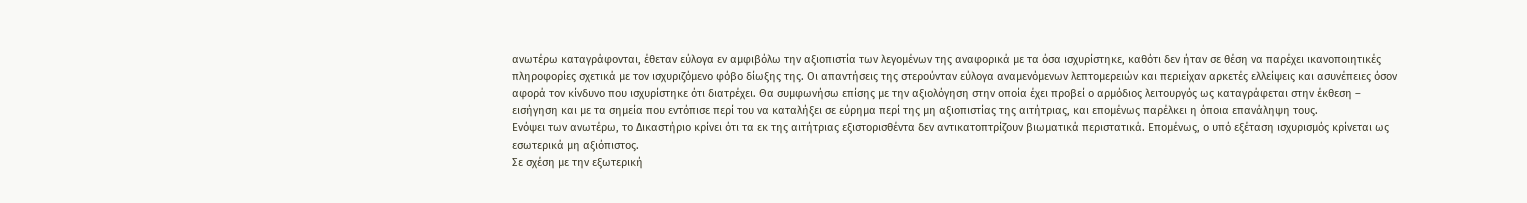ανωτέρω καταγράφονται, έθεταν εύλογα εν αμφιβόλω την αξιοπιστία των λεγομένων της αναφορικά με τα όσα ισχυρίστηκε, καθότι δεν ήταν σε θέση να παρέχει ικανοποιητικές πληροφορίες σχετικά με τον ισχυριζόμενο φόβο δίωξης της. Οι απαντήσεις της στερούνταν εύλογα αναμενόμενων λεπτομερειών και περιείχαν αρκετές ελλείψεις και ασυνέπειες όσον αφορά τον κίνδυνο που ισχυρίστηκε ότι διατρέχει. Θα συμφωνήσω επίσης με την αξιολόγηση στην οποία έχει προβεί ο αρμόδιος λειτουργός ως καταγράφεται στην έκθεση – εισήγηση και με τα σημεία που εντόπισε περί του να καταλήξει σε εύρημα περί της μη αξιοπιστίας της αιτήτριας, και επομένως παρέλκει η όποια επανάληψη τους.
Ενόψει των ανωτέρω, το Δικαστήριο κρίνει ότι τα εκ της αιτήτριας εξιστορισθέντα δεν αντικατοπτρίζουν βιωματικά περιστατικά. Επομένως, ο υπό εξέταση ισχυρισμός κρίνεται ως εσωτερικά μη αξιόπιστος.
Σε σχέση με την εξωτερική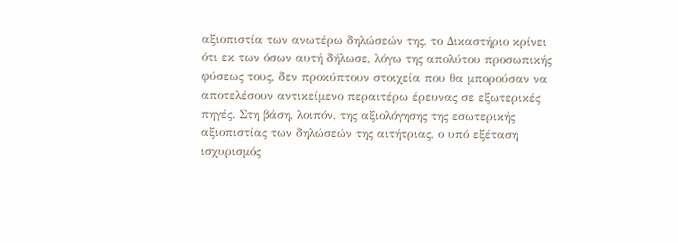αξιοπιστία των ανωτέρω δηλώσεών της, το Δικαστήριο κρίνει ότι εκ των όσων αυτή δήλωσε, λόγω της απολύτου προσωπικής φύσεως τους, δεν προκύπτουν στοιχεία που θα μπορούσαν να αποτελέσουν αντικείμενο περαιτέρω έρευνας σε εξωτερικές πηγές. Στη βάση, λοιπόν, της αξιολόγησης της εσωτερικής αξιοπιστίας των δηλώσεών της αιτήτριας, ο υπό εξέταση ισχυρισμός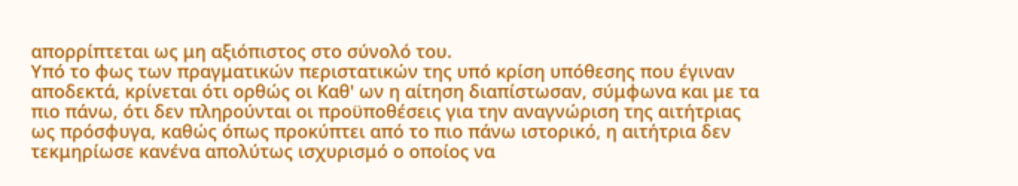απορρίπτεται ως μη αξιόπιστος στο σύνολό του.
Υπό το φως των πραγματικών περιστατικών της υπό κρίση υπόθεσης που έγιναν αποδεκτά, κρίνεται ότι ορθώς οι Καθ' ων η αίτηση διαπίστωσαν, σύμφωνα και με τα πιο πάνω, ότι δεν πληρούνται οι προϋποθέσεις για την αναγνώριση της αιτήτριας ως πρόσφυγα, καθώς όπως προκύπτει από το πιο πάνω ιστορικό, η αιτήτρια δεν τεκμηρίωσε κανένα απολύτως ισχυρισμό ο οποίος να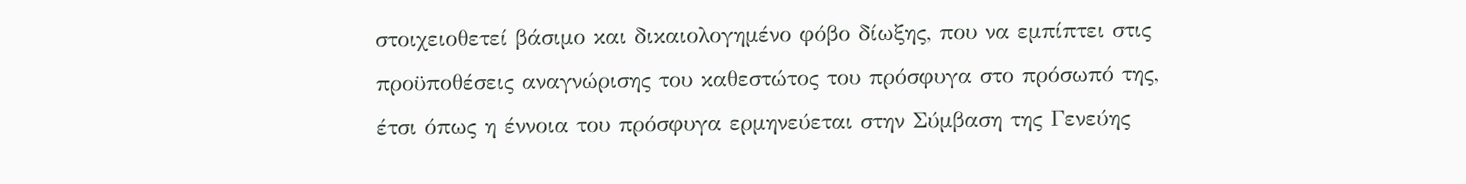στοιχειοθετεί βάσιμο και δικαιολογημένο φόβο δίωξης, που να εμπίπτει στις προϋποθέσεις αναγνώρισης του καθεστώτος του πρόσφυγα στο πρόσωπό της, έτσι όπως η έννοια του πρόσφυγα ερμηνεύεται στην Σύμβαση της Γενεύης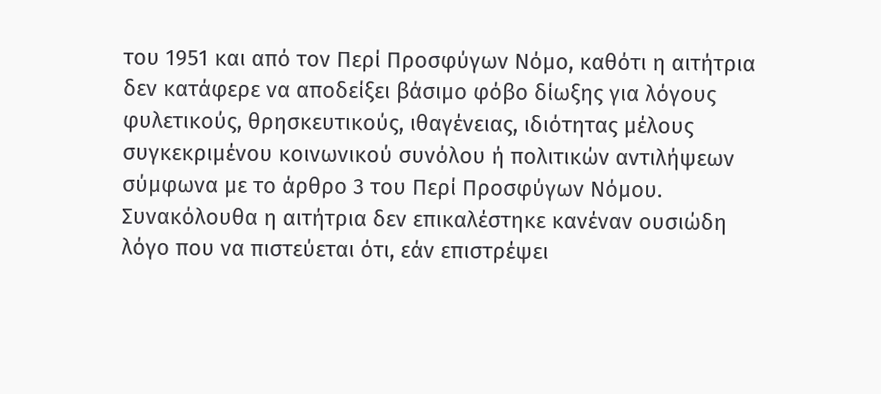του 1951 και από τον Περί Προσφύγων Νόμο, καθότι η αιτήτρια δεν κατάφερε να αποδείξει βάσιμο φόβο δίωξης για λόγους φυλετικούς, θρησκευτικούς, ιθαγένειας, ιδιότητας μέλους συγκεκριμένου κοινωνικού συνόλου ή πολιτικών αντιλήψεων σύμφωνα με το άρθρο 3 του Περί Προσφύγων Νόμου.
Συνακόλουθα η αιτήτρια δεν επικαλέστηκε κανέναν ουσιώδη λόγο που να πιστεύεται ότι, εάν επιστρέψει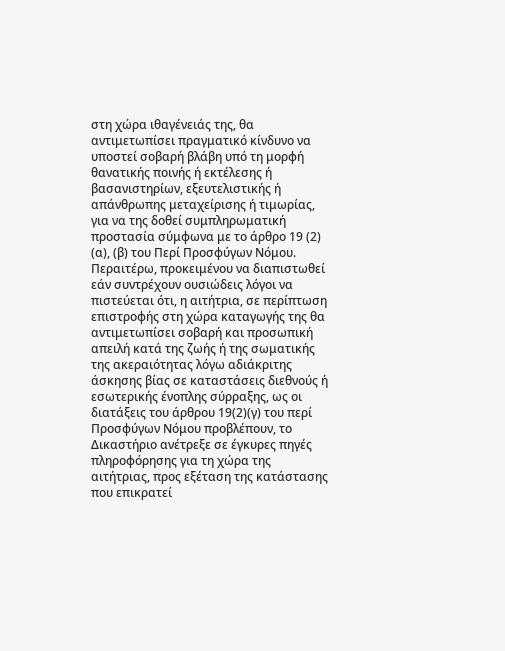στη χώρα ιθαγένειάς της, θα αντιμετωπίσει πραγματικό κίνδυνο να υποστεί σοβαρή βλάβη υπό τη μορφή θανατικής ποινής ή εκτέλεσης ή βασανιστηρίων, εξευτελιστικής ή απάνθρωπης μεταχείρισης ή τιμωρίας, για να της δοθεί συμπληρωματική προστασία σύμφωνα με το άρθρο 19 (2) (α), (β) του Περί Προσφύγων Νόμου.
Περαιτέρω, προκειμένου να διαπιστωθεί εάν συντρέχουν ουσιώδεις λόγοι να πιστεύεται ότι, η αιτήτρια, σε περίπτωση επιστροφής στη χώρα καταγωγής της θα αντιμετωπίσει σοβαρή και προσωπική απειλή κατά της ζωής ή της σωματικής της ακεραιότητας λόγω αδιάκριτης άσκησης βίας σε καταστάσεις διεθνούς ή εσωτερικής ένοπλης σύρραξης, ως οι διατάξεις του άρθρου 19(2)(γ) του περί Προσφύγων Νόμου προβλέπουν, το Δικαστήριο ανέτρεξε σε έγκυρες πηγές πληροφόρησης για τη χώρα της αιτήτριας, προς εξέταση της κατάστασης που επικρατεί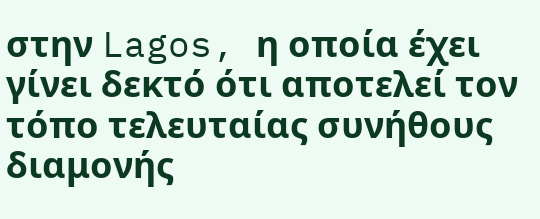στην Lagos, η οποία έχει γίνει δεκτό ότι αποτελεί τον τόπο τελευταίας συνήθους διαμονής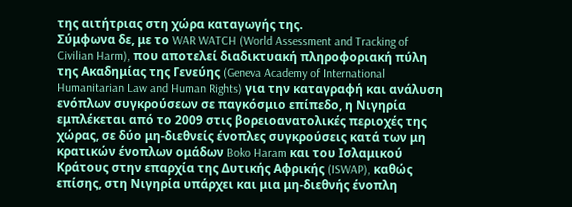της αιτήτριας στη χώρα καταγωγής της.
Σύμφωνα δε, με το WAR WATCH (World Assessment and Tracking of Civilian Harm), που αποτελεί διαδικτυακή πληροφοριακή πύλη της Ακαδημίας της Γενεύης (Geneva Academy of International Humanitarian Law and Human Rights) για την καταγραφή και ανάλυση ενόπλων συγκρούσεων σε παγκόσμιο επίπεδο, η Νιγηρία εμπλέκεται από το 2009 στις βορειοανατολικές περιοχές της χώρας, σε δύο μη-διεθνείς ένοπλες συγκρούσεις κατά των μη κρατικών ένοπλων ομάδων Boko Haram και του Ισλαμικού Κράτους στην επαρχία της Δυτικής Αφρικής (ISWAP), καθώς επίσης, στη Νιγηρία υπάρχει και μια μη-διεθνής ένοπλη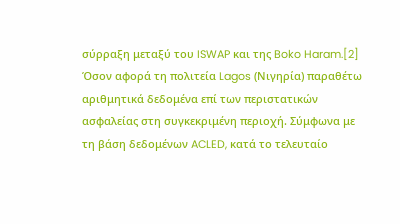σύρραξη μεταξύ του ISWAP και της Boko Haram.[2]
Όσον αφορά τη πολιτεία Lagos (Νιγηρία) παραθέτω αριθμητικά δεδομένα επί των περιστατικών ασφαλείας στη συγκεκριμένη περιοχή. Σύμφωνα με τη βάση δεδομένων ACLED, κατά το τελευταίο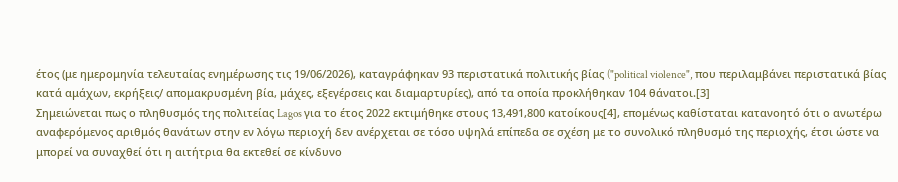έτος (με ημερομηνία τελευταίας ενημέρωσης τις 19/06/2026), καταγράφηκαν 93 περιστατικά πολιτικής βίας ("political violence", που περιλαμβάνει περιστατικά βίας κατά αμάχων, εκρήξεις/ απομακρυσμένη βία, μάχες, εξεγέρσεις και διαμαρτυρίες), από τα οποία προκλήθηκαν 104 θάνατοι.[3]
Σημειώνεται πως ο πληθυσμός της πολιτείας Lagos για το έτος 2022 εκτιμήθηκε στους 13,491,800 κατοίκους[4], επομένως καθίσταται κατανοητό ότι ο ανωτέρω αναφερόμενος αριθμός θανάτων στην εν λόγω περιοχή δεν ανέρχεται σε τόσο υψηλά επίπεδα σε σχέση με το συνολικό πληθυσμό της περιοχής, έτσι ώστε να μπορεί να συναχθεί ότι η αιτήτρια θα εκτεθεί σε κίνδυνο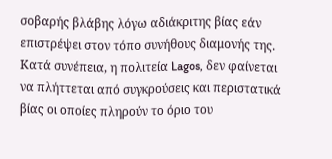σοβαρής βλάβης λόγω αδιάκριτης βίας εάν επιστρέψει στον τόπο συνήθους διαμονής της.
Κατά συνέπεια, η πολιτεία Lagos, δεν φαίνεται να πλήττεται από συγκρούσεις και περιστατικά βίας οι οποίες πληρούν το όριο του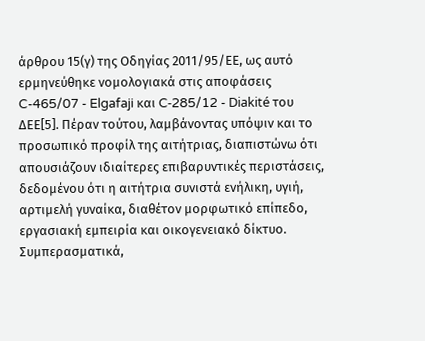άρθρου 15(γ) της Οδηγίας 2011/95/ΕΕ, ως αυτό ερμηνεύθηκε νομολογιακά στις αποφάσεις C-465/07 - Elgafaji και C‑285/12 - Diakité του ΔΕΕ[5]. Πέραν τούτου, λαμβάνοντας υπόψιν και το προσωπικό προφίλ της αιτήτριας, διαπιστώνω ότι απουσιάζουν ιδιαίτερες επιβαρυντικές περιστάσεις, δεδομένου ότι η αιτήτρια συνιστά ενήλικη, υγιή, αρτιμελή γυναίκα, διαθέτον μορφωτικό επίπεδο, εργασιακή εμπειρία και οικογενειακό δίκτυο. Συμπερασματικά,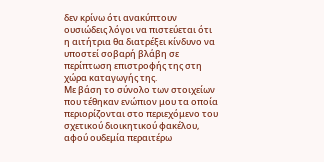δεν κρίνω ότι ανακύπτουν ουσιώδεις λόγοι να πιστεύεται ότι η αιτήτρια θα διατρέξει κίνδυνο να υποστεί σοβαρή βλάβη σε περίπτωση επιστροφής της στη χώρα καταγωγής της.
Με βάση το σύνολο των στοιχείων που τέθηκαν ενώπιον μου τα οποία περιορίζονται στο περιεχόμενο του σχετικού διοικητικού φακέλου, αφού ουδεμία περαιτέρω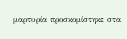μαρτυρία προσκομίστηκε στα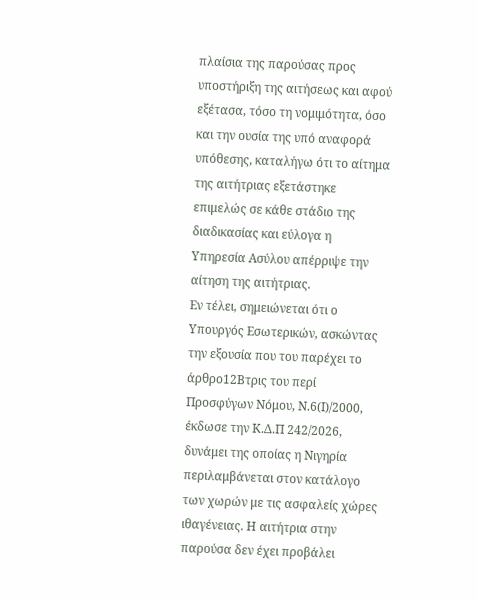πλαίσια της παρούσας προς υποστήριξη της αιτήσεως και αφού εξέτασα, τόσο τη νομιμότητα, όσο και την ουσία της υπό αναφορά υπόθεσης, καταλήγω ότι το αίτημα της αιτήτριας εξετάστηκε επιμελώς σε κάθε στάδιο της διαδικασίας και εύλογα η Υπηρεσία Ασύλου απέρριψε την αίτηση της αιτήτριας.
Εν τέλει, σημειώνεται ότι ο Υπουργός Εσωτερικών, ασκώντας την εξουσία που του παρέχει το άρθρο12Βτρις του περί Προσφύγων Νόμου, Ν.6(Ι)/2000, έκδωσε την Κ.Δ.Π 242/2026, δυνάμει της οποίας η Νιγηρία περιλαμβάνεται στον κατάλογο των χωρών με τις ασφαλείς χώρες ιθαγένειας. Η αιτήτρια στην παρούσα δεν έχει προβάλει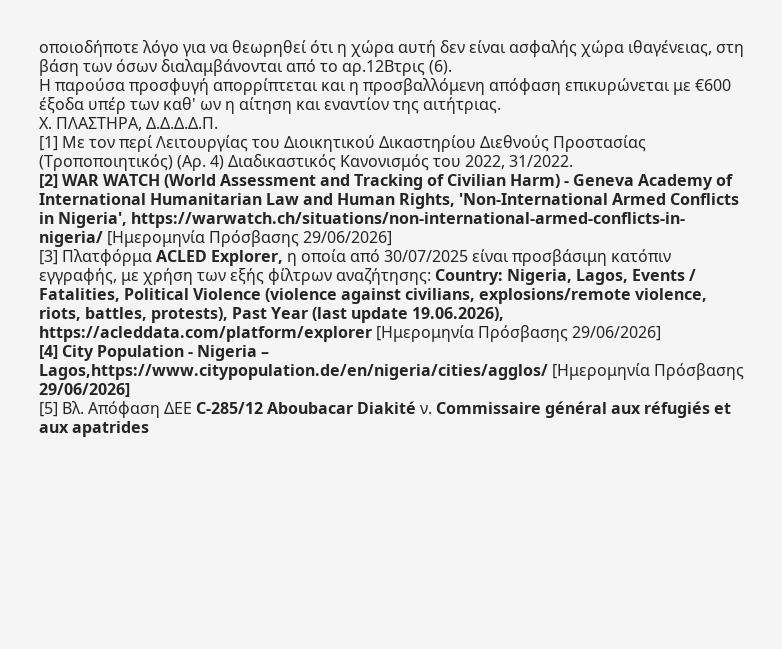οποιοδήποτε λόγο για να θεωρηθεί ότι η χώρα αυτή δεν είναι ασφαλής χώρα ιθαγένειας, στη βάση των όσων διαλαμβάνονται από το αρ.12Βτρις (6).
Η παρούσα προσφυγή απορρίπτεται και η προσβαλλόμενη απόφαση επικυρώνεται με €600 έξοδα υπέρ των καθ' ων η αίτηση και εναντίον της αιτήτριας.
Χ. ΠΛΑΣΤΗΡΑ, Δ.Δ.Δ.Δ.Π.
[1] Με τον περί Λειτουργίας του Διοικητικού Δικαστηρίου Διεθνούς Προστασίας (Τροποποιητικός) (Αρ. 4) Διαδικαστικός Κανονισμός του 2022, 31/2022.
[2] WAR WATCH (World Assessment and Tracking of Civilian Harm) - Geneva Academy of International Humanitarian Law and Human Rights, 'Non-International Armed Conflicts in Nigeria', https://warwatch.ch/situations/non-international-armed-conflicts-in-nigeria/ [Ημερομηνία Πρόσβασης 29/06/2026]
[3] Πλατφόρμα ACLED Explorer, η οποία από 30/07/2025 είναι προσβάσιμη κατόπιν εγγραφής, με χρήση των εξής φίλτρων αναζήτησης: Country: Nigeria, Lagos, Events / Fatalities, Political Violence (violence against civilians, explosions/remote violence, riots, battles, protests), Past Year (last update 19.06.2026), https://acleddata.com/platform/explorer [Ημερομηνία Πρόσβασης 29/06/2026]
[4] City Population - Nigeria – Lagos,https://www.citypopulation.de/en/nigeria/cities/agglos/ [Ημερομηνία Πρόσβασης 29/06/2026]
[5] Βλ. Απόφαση ΔΕΕ C-285/12 Aboubacar Diakité ν. Commissaire général aux réfugiés et aux apatrides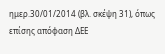ημερ.30/01/2014 (βλ. σκέψη 31), όπως επίσης απόφαση ΔΕΕ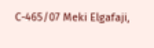C-465/07 Meki Elgafaji,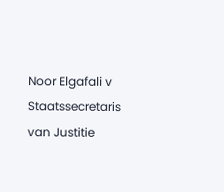Noor Elgafali v Staatssecretaris van Justitie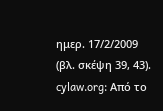ημερ. 17/2/2009 (βλ. σκέψη 39, 43).
cylaw.org: Από το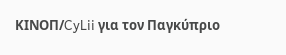ΚΙΝOΠ/CyLii για τον Παγκύπριο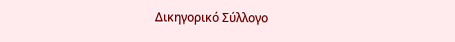Δικηγορικό Σύλλογο